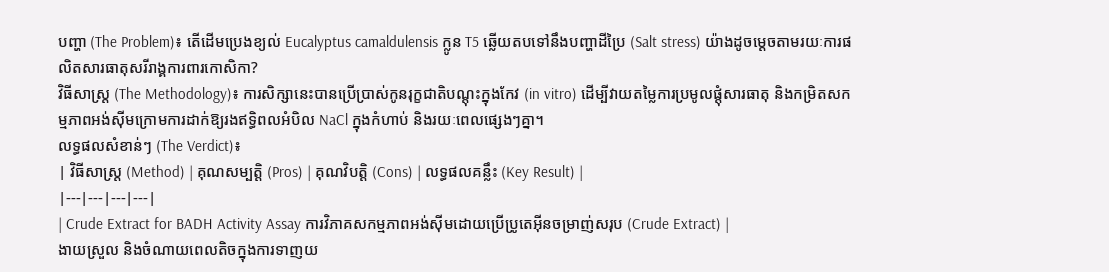បញ្ហា (The Problem)៖ តើដើមប្រេងខ្យល់ Eucalyptus camaldulensis ក្លូន T5 ឆ្លើយតបទៅនឹងបញ្ហាដីប្រៃ (Salt stress) យ៉ាងដូចម្តេចតាមរយៈការផលិតសារធាតុសរីរាង្គការពារកោសិកា?
វិធីសាស្ត្រ (The Methodology)៖ ការសិក្សានេះបានប្រើប្រាស់កូនរុក្ខជាតិបណ្តុះក្នុងកែវ (in vitro) ដើម្បីវាយតម្លៃការប្រមូលផ្ដុំសារធាតុ និងកម្រិតសកម្មភាពអង់ស៊ីមក្រោមការដាក់ឱ្យរងឥទ្ធិពលអំបិល NaCl ក្នុងកំហាប់ និងរយៈពេលផ្សេងៗគ្នា។
លទ្ធផលសំខាន់ៗ (The Verdict)៖
| វិធីសាស្ត្រ (Method) | គុណសម្បត្តិ (Pros) | គុណវិបត្តិ (Cons) | លទ្ធផលគន្លឹះ (Key Result) |
|---|---|---|---|
| Crude Extract for BADH Activity Assay ការវិភាគសកម្មភាពអង់ស៊ីមដោយប្រើប្រូតេអ៊ីនចម្រាញ់សរុប (Crude Extract) |
ងាយស្រួល និងចំណាយពេលតិចក្នុងការទាញយ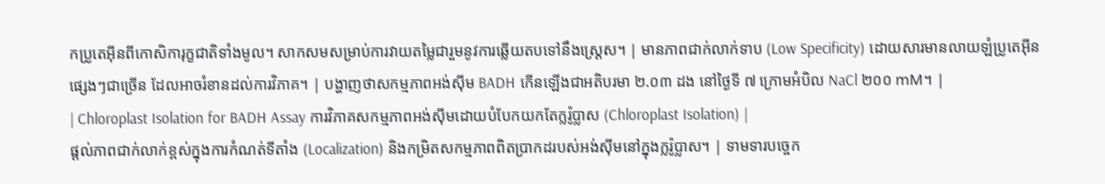កប្រូតេអ៊ីនពីកោសិការុក្ខជាតិទាំងមូល។ សាកសមសម្រាប់ការវាយតម្លៃជារួមនូវការឆ្លើយតបទៅនឹងស្ត្រេស។ | មានភាពជាក់លាក់ទាប (Low Specificity) ដោយសារមានលាយឡំប្រូតេអ៊ីនផ្សេងៗជាច្រើន ដែលអាចរំខានដល់ការវិភាគ។ | បង្ហាញថាសកម្មភាពអង់ស៊ីម BADH កើនឡើងជាអតិបរមា ២.០៣ ដង នៅថ្ងៃទី ៧ ក្រោមអំបិល NaCl ២០០ mM។ |
| Chloroplast Isolation for BADH Assay ការវិភាគសកម្មភាពអង់ស៊ីមដោយបំបែកយកតែក្លរ៉ូប្លាស (Chloroplast Isolation) |
ផ្តល់ភាពជាក់លាក់ខ្ពស់ក្នុងការកំណត់ទីតាំង (Localization) និងកម្រិតសកម្មភាពពិតប្រាកដរបស់អង់ស៊ីមនៅក្នុងក្លរ៉ូប្លាស។ | ទាមទារបច្ចេក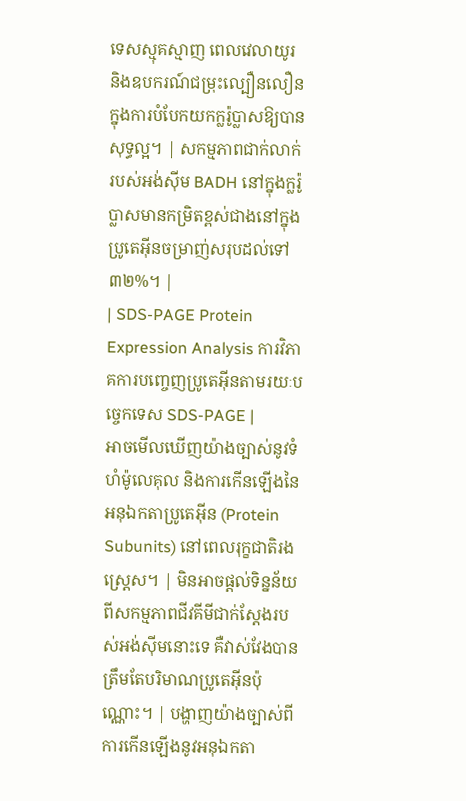ទេសស្មុគស្មាញ ពេលវេលាយូរ និងឧបករណ៍ជម្រុះល្បឿនលឿនក្នុងការបំបែកយកក្លរ៉ូប្លាសឱ្យបានសុទ្ធល្អ។ | សកម្មភាពជាក់លាក់របស់អង់ស៊ីម BADH នៅក្នុងក្លរ៉ូប្លាសមានកម្រិតខ្ពស់ជាងនៅក្នុងប្រូតេអ៊ីនចម្រាញ់សរុបដល់ទៅ ៣២%។ |
| SDS-PAGE Protein Expression Analysis ការវិភាគការបញ្ចេញប្រូតេអ៊ីនតាមរយៈបច្ចេកទេស SDS-PAGE |
អាចមើលឃើញយ៉ាងច្បាស់នូវទំហំម៉ូលេគុល និងការកើនឡើងនៃអនុឯកតាប្រូតេអ៊ីន (Protein Subunits) នៅពេលរុក្ខជាតិរងស្ត្រេស។ | មិនអាចផ្តល់ទិន្នន័យពីសកម្មភាពជីវគីមីជាក់ស្តែងរបស់អង់ស៊ីមនោះទេ គឺវាស់វែងបានត្រឹមតែបរិមាណប្រូតេអ៊ីនប៉ុណ្ណោះ។ | បង្ហាញយ៉ាងច្បាស់ពីការកើនឡើងនូវអនុឯកតា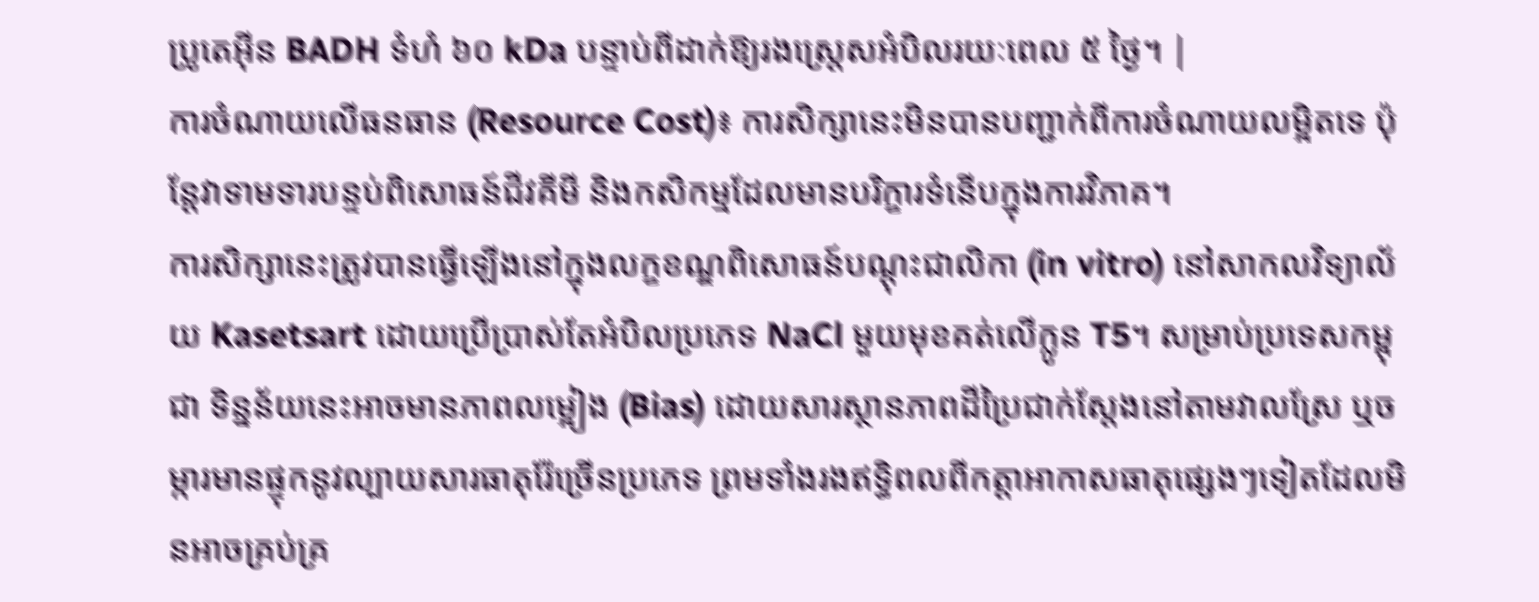ប្រូតេអ៊ីន BADH ទំហំ ៦០ kDa បន្ទាប់ពីដាក់ឱ្យរងស្ត្រេសអំបិលរយៈពេល ៥ ថ្ងៃ។ |
ការចំណាយលើធនធាន (Resource Cost)៖ ការសិក្សានេះមិនបានបញ្ជាក់ពីការចំណាយលម្អិតទេ ប៉ុន្តែវាទាមទារបន្ទប់ពិសោធន៍ជីវគីមី និងកសិកម្មដែលមានបរិក្ខារទំនើបក្នុងការវិភាគ។
ការសិក្សានេះត្រូវបានធ្វើឡើងនៅក្នុងលក្ខខណ្ឌពិសោធន៍បណ្តុះជាលិកា (in vitro) នៅសាកលវិទ្យាល័យ Kasetsart ដោយប្រើប្រាស់តែអំបិលប្រភេទ NaCl មួយមុខគត់លើក្លូន T5។ សម្រាប់ប្រទេសកម្ពុជា ទិន្នន័យនេះអាចមានភាពលម្អៀង (Bias) ដោយសារស្ថានភាពដីប្រៃជាក់ស្តែងនៅតាមវាលស្រែ ឬចម្ការមានផ្ទុកនូវល្បាយសារធាតុរ៉ែច្រើនប្រភេទ ព្រមទាំងរងឥទ្ធិពលពីកត្តាអាកាសធាតុផ្សេងៗទៀតដែលមិនអាចគ្រប់គ្រ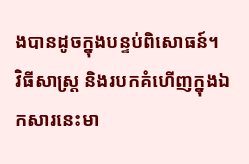ងបានដូចក្នុងបន្ទប់ពិសោធន៍។
វិធីសាស្ត្រ និងរបកគំហើញក្នុងឯកសារនេះមា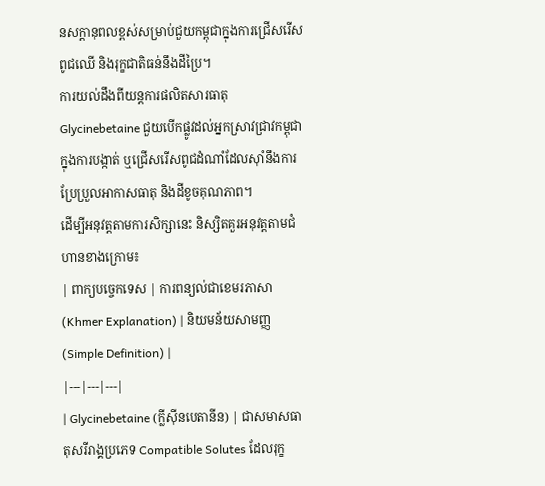នសក្តានុពលខ្ពស់សម្រាប់ជួយកម្ពុជាក្នុងការជ្រើសរើសពូជឈើ និងរុក្ខជាតិធន់នឹងដីប្រៃ។
ការយល់ដឹងពីយន្តការផលិតសារធាតុ Glycinebetaine ជួយបើកផ្លូវដល់អ្នកស្រាវជ្រាវកម្ពុជាក្នុងការបង្កាត់ ឬជ្រើសរើសពូជដំណាំដែលស៊ាំនឹងការប្រែប្រួលអាកាសធាតុ និងដីខូចគុណភាព។
ដើម្បីអនុវត្តតាមការសិក្សានេះ និស្សិតគួរអនុវត្តតាមជំហានខាងក្រោម៖
| ពាក្យបច្ចេកទេស | ការពន្យល់ជាខេមរភាសា (Khmer Explanation) | និយមន័យសាមញ្ញ (Simple Definition) |
|---|---|---|
| Glycinebetaine (ក្លីស៊ីនបេតានីន) | ជាសមាសធាតុសរីរាង្គប្រភេទ Compatible Solutes ដែលរុក្ខ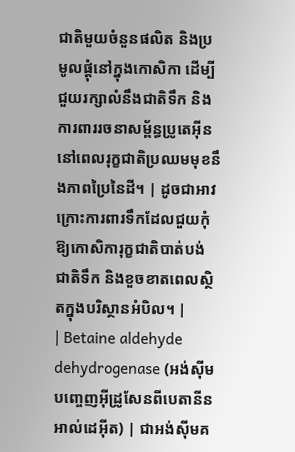ជាតិមួយចំនួនផលិត និងប្រមូលផ្តុំនៅក្នុងកោសិកា ដើម្បីជួយរក្សាលំនឹងជាតិទឹក និងការពាររចនាសម្ព័ន្ធប្រូតេអ៊ីននៅពេលរុក្ខជាតិប្រឈមមុខនឹងភាពប្រៃនៃដី។ | ដូចជាអាវក្រោះការពារទឹកដែលជួយកុំឱ្យកោសិការុក្ខជាតិបាត់បង់ជាតិទឹក និងខួចខាតពេលស្ថិតក្នុងបរិស្ថានអំបិល។ |
| Betaine aldehyde dehydrogenase (អង់ស៊ីមបញ្ចេញអ៊ីដ្រូសែនពីបេតានីនអាល់ដេអ៊ីត) | ជាអង់ស៊ីមគ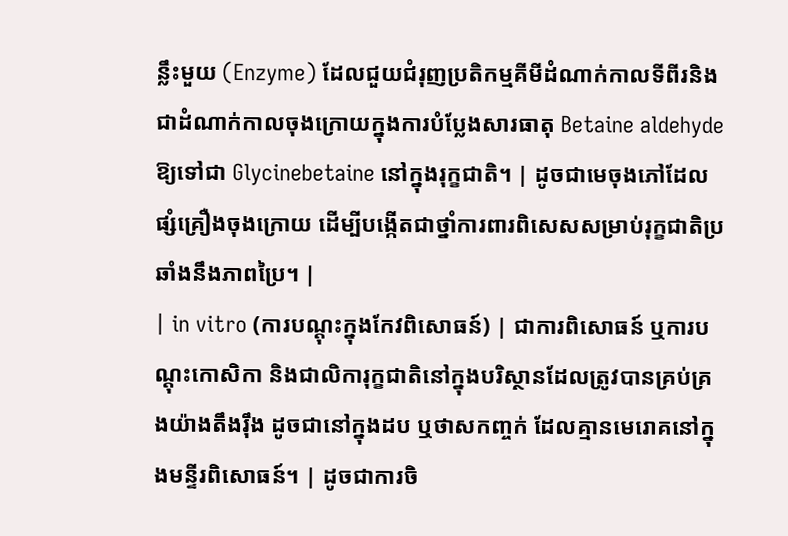ន្លឹះមួយ (Enzyme) ដែលជួយជំរុញប្រតិកម្មគីមីដំណាក់កាលទីពីរនិងជាដំណាក់កាលចុងក្រោយក្នុងការបំប្លែងសារធាតុ Betaine aldehyde ឱ្យទៅជា Glycinebetaine នៅក្នុងរុក្ខជាតិ។ | ដូចជាមេចុងភៅដែលផ្សំគ្រឿងចុងក្រោយ ដើម្បីបង្កើតជាថ្នាំការពារពិសេសសម្រាប់រុក្ខជាតិប្រឆាំងនឹងភាពប្រៃ។ |
| in vitro (ការបណ្តុះក្នុងកែវពិសោធន៍) | ជាការពិសោធន៍ ឬការបណ្តុះកោសិកា និងជាលិការុក្ខជាតិនៅក្នុងបរិស្ថានដែលត្រូវបានគ្រប់គ្រងយ៉ាងតឹងរ៉ឹង ដូចជានៅក្នុងដប ឬថាសកញ្ចក់ ដែលគ្មានមេរោគនៅក្នុងមន្ទីរពិសោធន៍។ | ដូចជាការចិ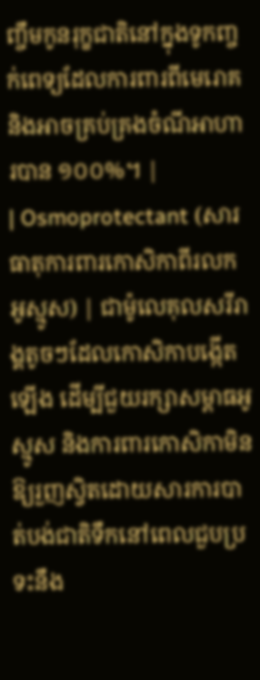ញ្ចឹមកូនរុក្ខជាតិនៅក្នុងទូកញ្ចក់ពេទ្យដែលការពារពីមេរោគ និងអាចគ្រប់គ្រងចំណីអាហារបាន ១០០%។ |
| Osmoprotectant (សារធាតុការពារកោសិកាពីរលកអូស្មូស) | ជាម៉ូលេគុលសរីរាង្គតូចៗដែលកោសិកាបង្កើតឡើង ដើម្បីជួយរក្សាសម្ពាធអូស្មូស និងការពារកោសិកាមិនឱ្យរួញស្វិតដោយសារការបាត់បង់ជាតិទឹកនៅពេលជួបប្រទះនឹង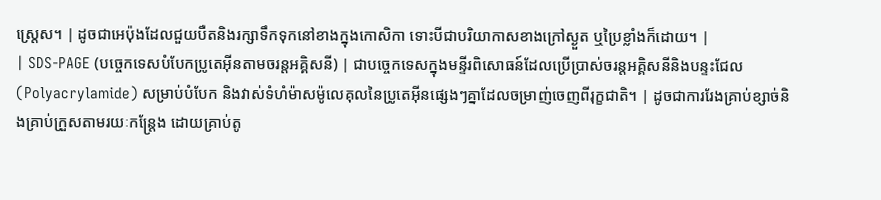ស្ត្រេស។ | ដូចជាអេប៉ុងដែលជួយបឺតនិងរក្សាទឹកទុកនៅខាងក្នុងកោសិកា ទោះបីជាបរិយាកាសខាងក្រៅស្ងួត ឬប្រៃខ្លាំងក៏ដោយ។ |
| SDS-PAGE (បច្ចេកទេសបំបែកប្រូតេអ៊ីនតាមចរន្តអគ្គិសនី) | ជាបច្ចេកទេសក្នុងមន្ទីរពិសោធន៍ដែលប្រើប្រាស់ចរន្តអគ្គិសនីនិងបន្ទះជែល (Polyacrylamide) សម្រាប់បំបែក និងវាស់ទំហំម៉ាសម៉ូលេគុលនៃប្រូតេអ៊ីនផ្សេងៗគ្នាដែលចម្រាញ់ចេញពីរុក្ខជាតិ។ | ដូចជាការរែងគ្រាប់ខ្សាច់និងគ្រាប់ក្រួសតាមរយៈកន្ត្រែង ដោយគ្រាប់តូ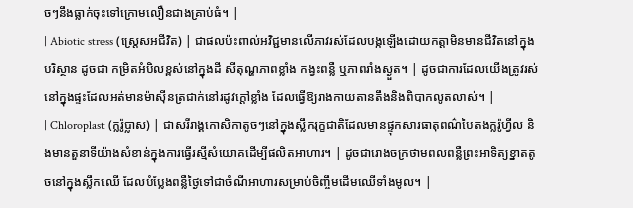ចៗនឹងធ្លាក់ចុះទៅក្រោមលឿនជាងគ្រាប់ធំ។ |
| Abiotic stress (ស្ត្រេសអជីវិត) | ជាផលប៉ះពាល់អវិជ្ជមានលើភាវរស់ដែលបង្កឡើងដោយកត្តាមិនមានជីវិតនៅក្នុងបរិស្ថាន ដូចជា កម្រិតអំបិលខ្ពស់នៅក្នុងដី សីតុណ្ហភាពខ្លាំង កង្វះពន្លឺ ឬភាពរាំងស្ងួត។ | ដូចជាការដែលយើងត្រូវរស់នៅក្នុងផ្ទះដែលអត់មានម៉ាស៊ីនត្រជាក់នៅរដូវក្តៅខ្លាំង ដែលធ្វើឱ្យរាងកាយតានតឹងនិងពិបាកលូតលាស់។ |
| Chloroplast (ក្លរ៉ូប្លាស) | ជាសរីរាង្គកោសិកាតូចៗនៅក្នុងស្លឹករុក្ខជាតិដែលមានផ្ទុកសារធាតុពណ៌បៃតងក្លរ៉ូហ្វីល និងមានតួនាទីយ៉ាងសំខាន់ក្នុងការធ្វើរស្មីសំយោគដើម្បីផលិតអាហារ។ | ដូចជារោងចក្រថាមពលពន្លឺព្រះអាទិត្យខ្នាតតូចនៅក្នុងស្លឹកឈើ ដែលបំប្លែងពន្លឺថ្ងៃទៅជាចំណីអាហារសម្រាប់ចិញ្ចឹមដើមឈើទាំងមូល។ |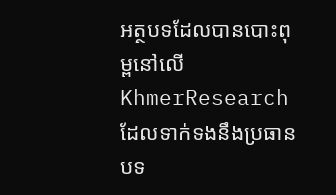អត្ថបទដែលបានបោះពុម្ពនៅលើ KhmerResearch ដែលទាក់ទងនឹងប្រធានបទ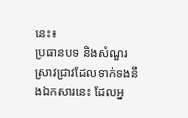នេះ៖
ប្រធានបទ និងសំណួរស្រាវជ្រាវដែលទាក់ទងនឹងឯកសារនេះ ដែលអ្ន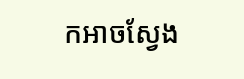កអាចស្វែង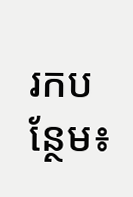រកបន្ថែម៖